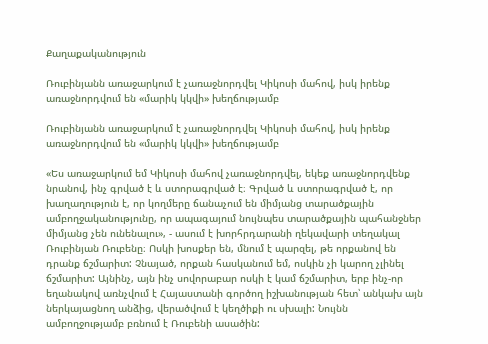Քաղաքականություն

Ռուբինյանն առաջարկում է չառաջնորդվել Կիկոսի մահով, իսկ իրենք առաջնորդվում են «մարիկ կկվի» խեղճությամբ

Ռուբինյանն առաջարկում է չառաջնորդվել Կիկոսի մահով, իսկ իրենք առաջնորդվում են «մարիկ կկվի» խեղճությամբ

«Ես առաջարկում եմ Կիկոսի մահով չառաջնորդվել, եկեք առաջնորդվենք նրանով, ինչ գրված է և ստորագրված է։ Գրված և ստորագրված է, որ խաղաղություն է, որ կողմերը ճանաչում են միմյանց տարածքային ամբողջականությունը, որ ապագայում նույնպես տարածքային պահանջներ միմյանց չեն ունենալու», - ասում է խորհրդարանի ղեկավարի տեղակալ Ռուբինյան Ռուբենը։ Ոսկի խոսքեր են, մնում է պարզել, թե որքանով են դրանք ճշմարիտ: Չնայած, որքան հասկանում եմ, ոսկին չի կարող չլինել ճշմարիտ: Այնինչ, այն ինչ սովորաբար ոսկի է կամ ճշմարիտ, երբ ինչ-որ եղանակով առնչվում է Հայաստանի գործող իշխանության հետ՝ անկախ այն ներկայացնող անձից, վերածվում է կեղծիքի ու սխալի: Նույնն ամբողջությամբ բռնում է Ռուբենի ասածին: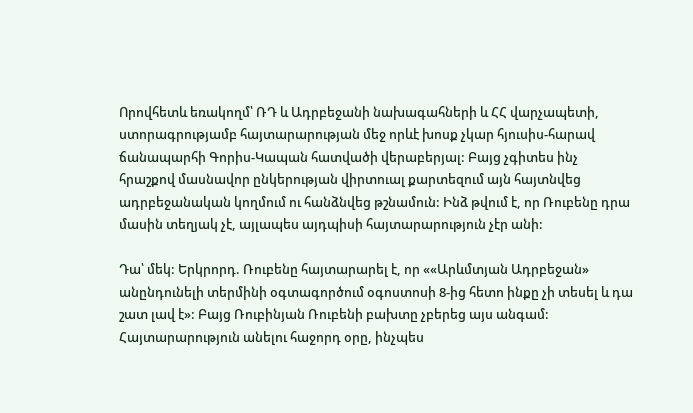Որովհետև եռակողմ՝ ՌԴ և Ադրբեջանի նախագահների և ՀՀ վարչապետի, ստորագրությամբ հայտարարության մեջ որևէ խոսք չկար հյուսիս-հարավ ճանապարհի Գորիս-Կապան հատվածի վերաբերյալ: Բայց չգիտես ինչ հրաշքով մասնավոր ընկերության վիրտուալ քարտեզում այն հայտնվեց ադրբեջանական կողմում ու հանձնվեց թշնամուն: Ինձ թվում է, որ Ռուբենը դրա մասին տեղյակ չէ, այլապես այդպիսի հայտարարություն չէր անի:

Դա՝ մեկ: Երկրորդ. Ռուբենը հայտարարել է, որ ««Արևմտյան Ադրբեջան» անընդունելի տերմինի օգտագործում օգոստոսի 8-ից հետո ինքը չի տեսել և դա շատ լավ է»: Բայց Ռուբինյան Ռուբենի բախտը չբերեց այս անգամ: Հայտարարություն անելու հաջորդ օրը, ինչպես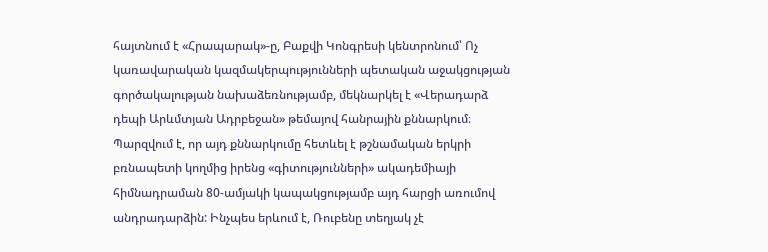հայտնում է «Հրապարակ»-ը, Բաքվի Կոնգրեսի կենտրոնում՝ Ոչ կառավարական կազմակերպությունների պետական աջակցության գործակալության նախաձեռնությամբ, մեկնարկել է «Վերադարձ դեպի Արևմտյան Ադրբեջան» թեմայով հանրային քննարկում։ Պարզվում է, որ այդ քննարկումը հետևել է թշնամական երկրի բռնապետի կողմից իրենց «գիտությունների» ակադեմիայի հիմնադրաման 80-ամյակի կապակցությամբ այդ հարցի առումով անդրադարձին: Ինչպես երևում է, Ռուբենը տեղյակ չէ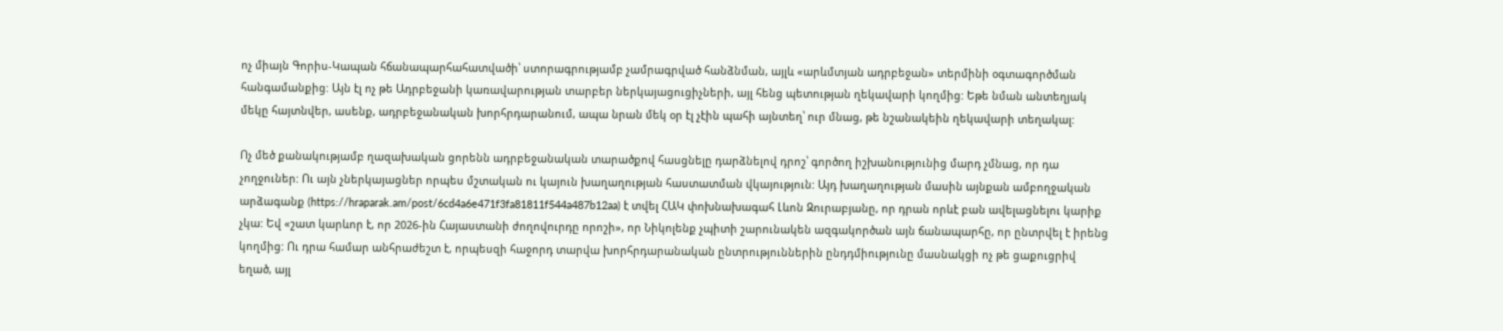ոչ միայն Գորիս-Կապան հճանապարհահատվածի՝ ստորագրությամբ չամրագրված հանձնման, այլև «արևմտյան ադրբեջան» տերմինի օգտագործման հանգամանքից: Այն էլ ոչ թե Ադրբեջանի կառավարության տարբեր ներկայացուցիչների, այլ հենց պետության ղեկավարի կողմից: Եթե նման անտեղյակ մեկը հայտնվեր, ասենք, ադրբեջանական խորհրդարանում, ապա նրան մեկ օր էլ չէին պահի այնտեղ՝ ուր մնաց, թե նշանակեին ղեկավարի տեղակալ:

Ոչ մեծ քանակությամբ ղազախական ցորենն ադրբեջանական տարածքով հասցնելը դարձնելով դրոշ՝ գործող իշխանությունից մարդ չմնաց, որ դա չողջուներ: Ու այն չներկայացներ որպես մշտական ու կայուն խաղաղության հաստատման վկայություն: Այդ խաղաղության մասին այնքան ամբողջական արձագանք (https://hraparak.am/post/6cd4a6e471f3fa81811f544a487b12aa) է տվել ՀԱԿ փոխնախագահ Լևոն Զուրաբյանը, որ դրան որևէ բան ավելացնելու կարիք չկա: Եվ «շատ կարևոր է, որ 2026-ին Հայաստանի ժողովուրդը որոշի», որ Նիկոլենք չպիտի շարունակեն ազգակործան այն ճանապարհը, որ ընտրվել է իրենց կողմից: Ու դրա համար անհրաժեշտ է, որպեսզի հաջորդ տարվա խորհրդարանական ընտրություններին ընդդմիությունը մասնակցի ոչ թե ցաքուցրիվ եղած, այլ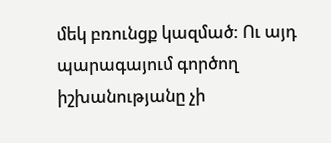մեկ բռունցք կազմած: Ու այդ պարագայում գործող իշխանությանը չի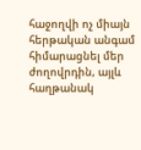հաջողվի ոչ միայն հերթական անգամ հիմարացնել մեր ժողովրդին, այլև հաղթանակ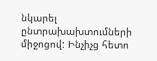նկարել ընտրախախտումների միջոցով: Ինչիչց հետո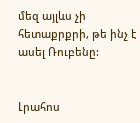մեզ այլևս չի հետաքրքրի, թե ինչ է ասել Ռուբենը:


Լրահոս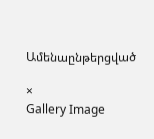Ամենաընթերցված

×
Gallery Image